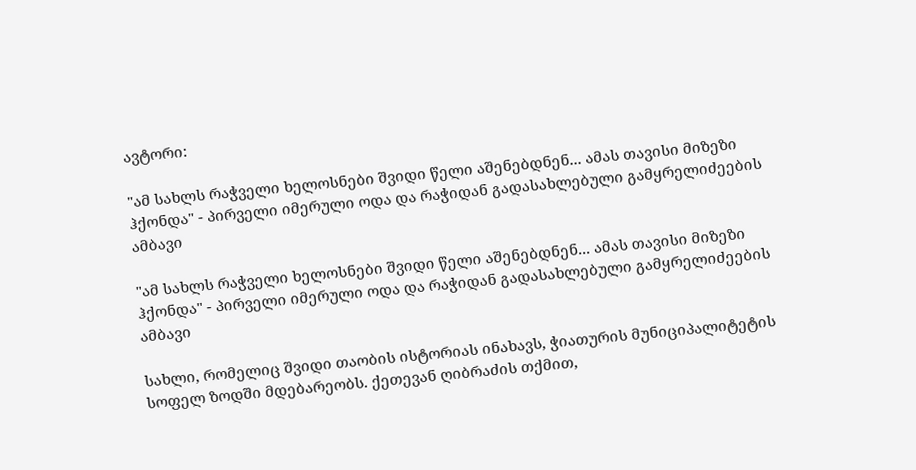ავტორი:

"ამ სახლს რაჭველი ხელოსნები შვიდი წელი აშენებდნენ... ამას თავისი მიზეზი ჰქონდა" - პირველი იმერული ოდა და რაჭიდან გადასახლებული გამყრელიძეების ამბავი

"ამ სახლს რაჭველი ხელოსნები შვიდი წელი აშენებდნენ... ამას თავისი მიზეზი ჰქონდა" - პირველი იმერული ოდა და რაჭიდან გადასახლებული გამყრელიძეების ამბავი

სახლი, რომელიც შვიდი თაობის ისტორიას ინახავს, ჭიათურის მუნიციპალიტეტის სოფელ ზოდში მდებარეობს. ქეთევან ღიბრაძის თქმით,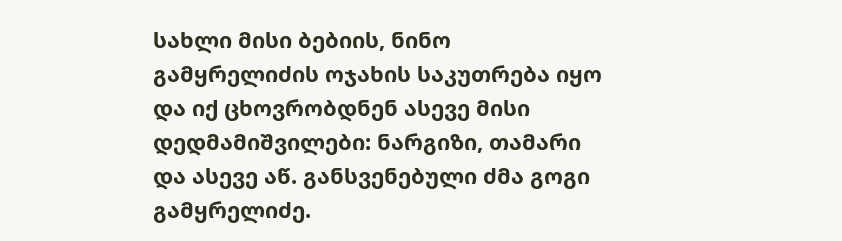სახლი მისი ბებიის, ნინო გამყრელიძის ოჯახის საკუთრება იყო და იქ ცხოვრობდნენ ასევე მისი დედმამიშვილები: ნარგიზი, თამარი და ასევე აწ. განსვენებული ძმა გოგი გამყრელიძე.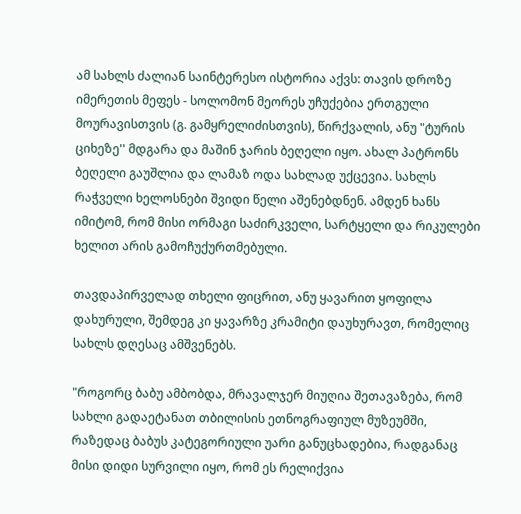ამ სახლს ძალიან საინტერესო ისტორია აქვს: თავის დროზე იმერეთის მეფეს - სოლომონ მეორეს უჩუქებია ერთგული მოურავისთვის (გ. გამყრელიძისთვის), წირქვალის, ანუ "ტურის ციხეზე'' მდგარა და მაშინ ჯარის ბეღელი იყო. ახალ პატრონს ბეღელი გაუშლია და ლამაზ ოდა სახლად უქცევია. სახლს რაჭველი ხელოსნები შვიდი წელი აშენებდნენ. ამდენ ხანს იმიტომ, რომ მისი ორმაგი საძირკველი, სარტყელი და რიკულები ხელით არის გამოჩუქურთმებული.

თავდაპირველად თხელი ფიცრით, ანუ ყავარით ყოფილა დახურული, შემდეგ კი ყავარზე კრამიტი დაუხურავთ, რომელიც სახლს დღესაც ამშვენებს.

"როგორც ბაბუ ამბობდა, მრავალჯერ მიუღია შეთავაზება, რომ სახლი გადაეტანათ თბილისის ეთნოგრაფიულ მუზეუმში, რაზედაც ბაბუს კატეგორიული უარი განუცხადებია, რადგანაც მისი დიდი სურვილი იყო, რომ ეს რელიქვია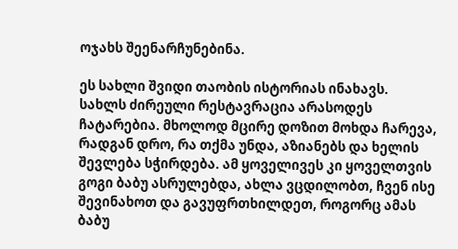ოჯახს შეენარჩუნებინა.

ეს სახლი შვიდი თაობის ისტორიას ინახავს. სახლს ძირეული რესტავრაცია არასოდეს ჩატარებია. მხოლოდ მცირე დოზით მოხდა ჩარევა, რადგან დრო, რა თქმა უნდა, აზიანებს და ხელის შევლება სჭირდება. ამ ყოველივეს კი ყოველთვის გოგი ბაბუ ასრულებდა, ახლა ვცდილობთ, ჩვენ ისე შევინახოთ და გავუფრთხილდეთ, როგორც ამას ბაბუ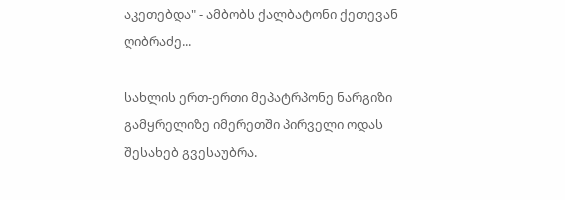აკეთებდა" - ამბობს ქალბატონი ქეთევან ღიბრაძე...

სახლის ერთ-ერთი მეპატრპონე ნარგიზი გამყრელიზე იმერეთში პირველი ოდას შესახებ გვესაუბრა.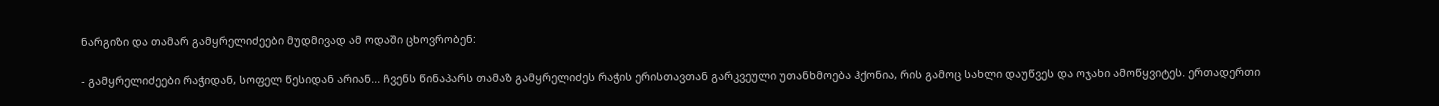ნარგიზი და თამარ გამყრელიძეები მუდმივად ამ ოდაში ცხოვრობენ:

- გამყრელიძეები რაჭიდან, სოფელ წესიდან არიან... ჩვენს წინაპარს თამაზ გამყრელიძეს რაჭის ერისთავთან გარკვეული უთანხმოება ჰქონია, რის გამოც სახლი დაუწვეს და ოჯახი ამოწყვიტეს. ერთადერთი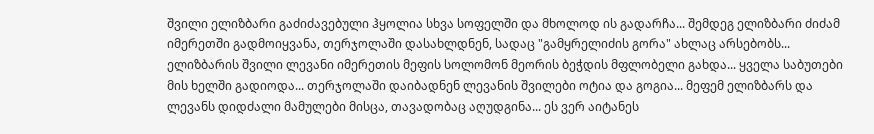შვილი ელიზბარი გაძიძავებული ჰყოლია სხვა სოფელში და მხოლოდ ის გადარჩა... შემდეგ ელიზბარი ძიძამ იმერეთში გადმოიყვანა, თერჯოლაში დასახლდნენ, სადაც "გამყრელიძის გორა" ახლაც არსებობს... ელიზბარის შვილი ლევანი იმერეთის მეფის სოლომონ მეორის ბეჭდის მფლობელი გახდა... ყველა საბუთები მის ხელში გადიოდა... თერჯოლაში დაიბადნენ ლევანის შვილები ოტია და გოგია... მეფემ ელიზბარს და ლევანს დიდძალი მამულები მისცა, თავადობაც აღუდგინა... ეს ვერ აიტანეს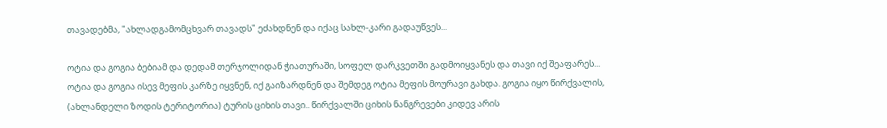თავადებმა, "ახლადგამომცხვარ თავადს" ეძახდნენ და იქაც სახლ-კარი გადაუწვეს...

ოტია და გოგია ბებიამ და დედამ თერჯოლიდან ჭიათურაში, სოფელ დარკვეთში გადმოიყვანეს და თავი იქ შეაფარეს... ოტია და გოგია ისევ მეფის კარზე იყვნენ, იქ გაიზარდნენ და შემდეგ ოტია მეფის მოურავი გახდა. გოგია იყო წირქვალის, (ახლანდელი ზოდის ტერიტორია) ტურის ციხის თავი.. წირქვალში ციხის ნანგრევები კიდევ არის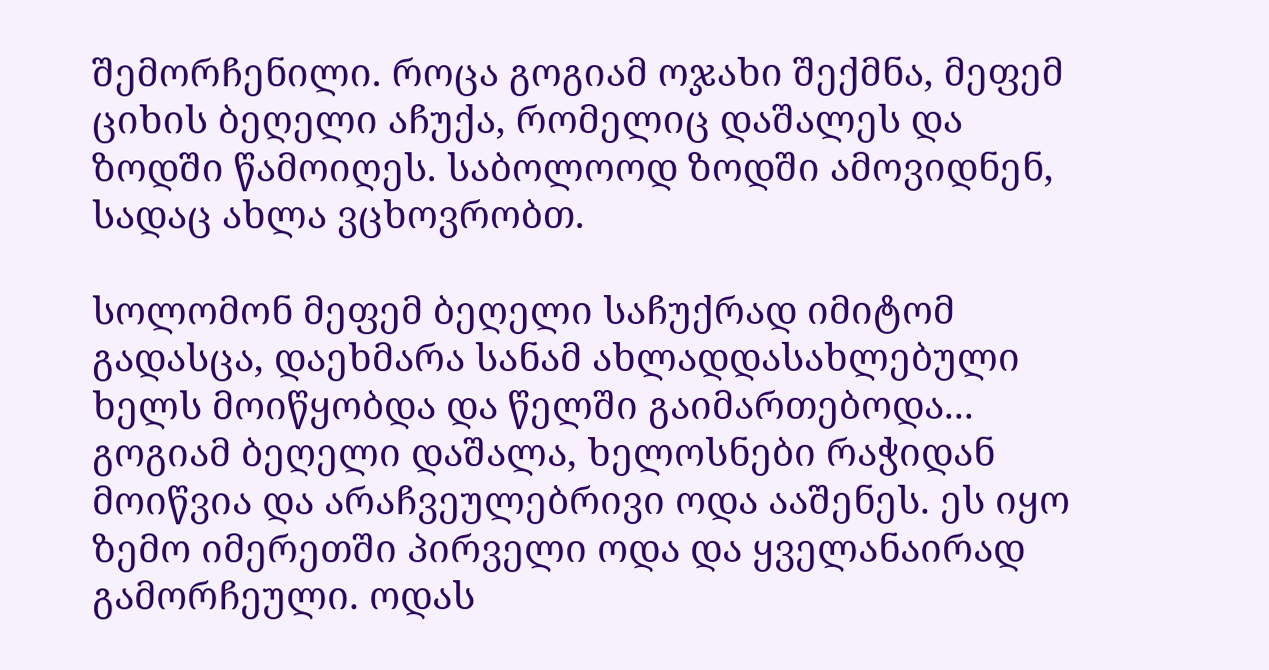შემორჩენილი. როცა გოგიამ ოჯახი შექმნა, მეფემ ციხის ბეღელი აჩუქა, რომელიც დაშალეს და ზოდში წამოიღეს. საბოლოოდ ზოდში ამოვიდნენ, სადაც ახლა ვცხოვრობთ.

სოლომონ მეფემ ბეღელი საჩუქრად იმიტომ გადასცა, დაეხმარა სანამ ახლადდასახლებული ხელს მოიწყობდა და წელში გაიმართებოდა... გოგიამ ბეღელი დაშალა, ხელოსნები რაჭიდან მოიწვია და არაჩვეულებრივი ოდა ააშენეს. ეს იყო ზემო იმერეთში პირველი ოდა და ყველანაირად გამორჩეული. ოდას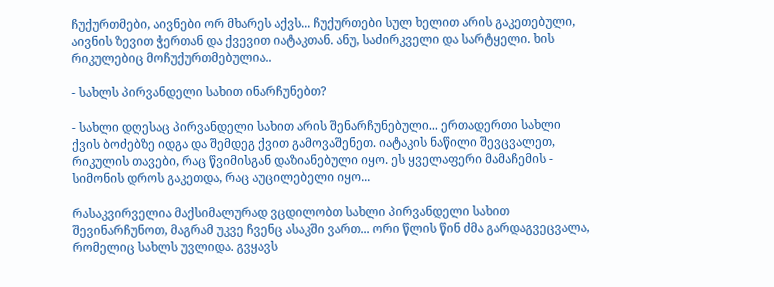ჩუქურთმები, აივნები ორ მხარეს აქვს... ჩუქურთები სულ ხელით არის გაკეთებული, აივნის ზევით ჭერთან და ქვევით იატაკთან. ანუ, საძირკველი და სარტყელი. ხის რიკულებიც მოჩუქურთმებულია..

- სახლს პირვანდელი სახით ინარჩუნებთ?

- სახლი დღესაც პირვანდელი სახით არის შენარჩუნებული... ერთადერთი სახლი ქვის ბოძებზე იდგა და შემდეგ ქვით გამოვაშენეთ. იატაკის ნაწილი შევცვალეთ, რიკულის თავები, რაც წვიმისგან დაზიანებული იყო. ეს ყველაფერი მამაჩემის - სიმონის დროს გაკეთდა, რაც აუცილებელი იყო...

რასაკვირველია მაქსიმალურად ვცდილობთ სახლი პირვანდელი სახით შევინარჩუნოთ, მაგრამ უკვე ჩვენც ასაკში ვართ... ორი წლის წინ ძმა გარდაგვეცვალა, რომელიც სახლს უვლიდა. გვყავს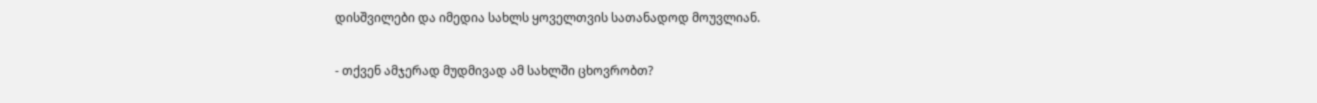დისშვილები და იმედია სახლს ყოველთვის სათანადოდ მოუვლიან.

- თქვენ ამჯერად მუდმივად ამ სახლში ცხოვრობთ?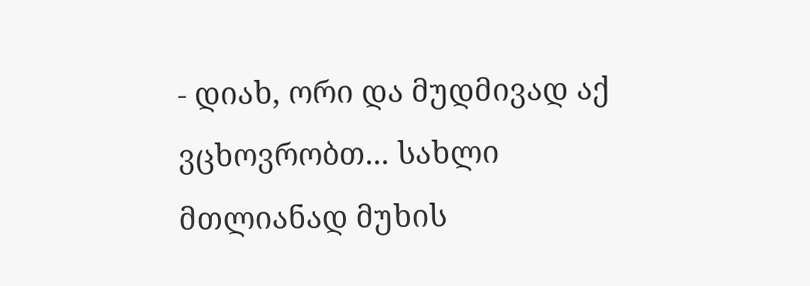- დიახ, ორი და მუდმივად აქ ვცხოვრობთ... სახლი მთლიანად მუხის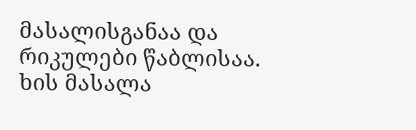მასალისგანაა და რიკულები წაბლისაა. ხის მასალა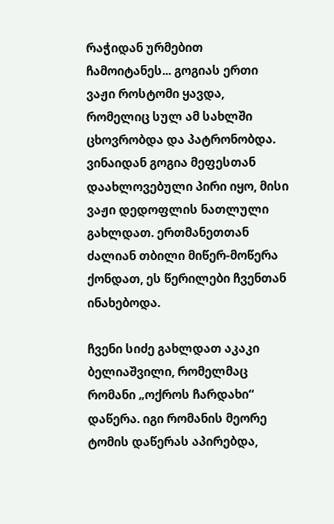რაჭიდან ურმებით ჩამოიტანეს... გოგიას ერთი ვაჟი როსტომი ყავდა, რომელიც სულ ამ სახლში ცხოვრობდა და პატრონობდა. ვინაიდან გოგია მეფესთან დაახლოვებული პირი იყო, მისი ვაჟი დედოფლის ნათლული გახლდათ. ერთმანეთთან ძალიან თბილი მიწერ-მოწერა ქონდათ, ეს წერილები ჩვენთან ინახებოდა.

ჩვენი სიძე გახლდათ აკაკი ბელიაშვილი, რომელმაც რომანი „ოქროს ჩარდახი“ დაწერა. იგი რომანის მეორე ტომის დაწერას აპირებდა,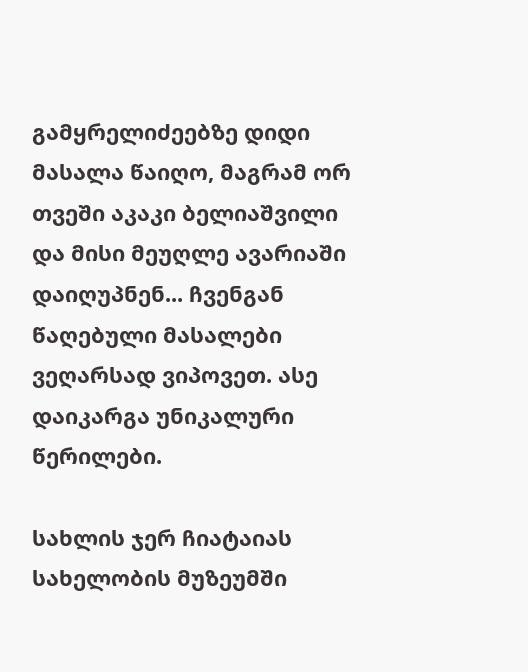გამყრელიძეებზე დიდი მასალა წაიღო, მაგრამ ორ თვეში აკაკი ბელიაშვილი და მისი მეუღლე ავარიაში დაიღუპნენ... ჩვენგან წაღებული მასალები ვეღარსად ვიპოვეთ. ასე დაიკარგა უნიკალური წერილები.

სახლის ჯერ ჩიატაიას სახელობის მუზეუმში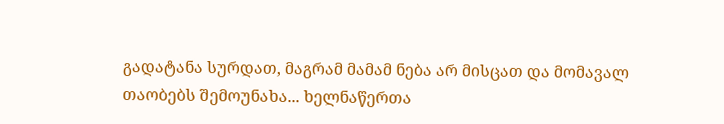გადატანა სურდათ, მაგრამ მამამ ნება არ მისცათ და მომავალ თაობებს შემოუნახა... ხელნაწერთა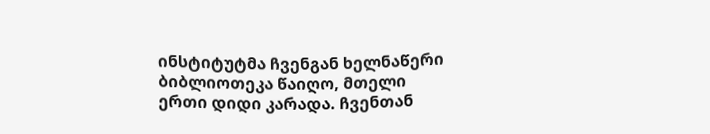ინსტიტუტმა ჩვენგან ხელნაწერი ბიბლიოთეკა წაიღო, მთელი ერთი დიდი კარადა. ჩვენთან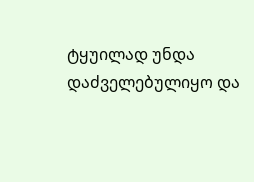ტყუილად უნდა დაძველებულიყო და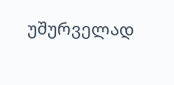უშურველად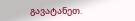გავატანეთ.